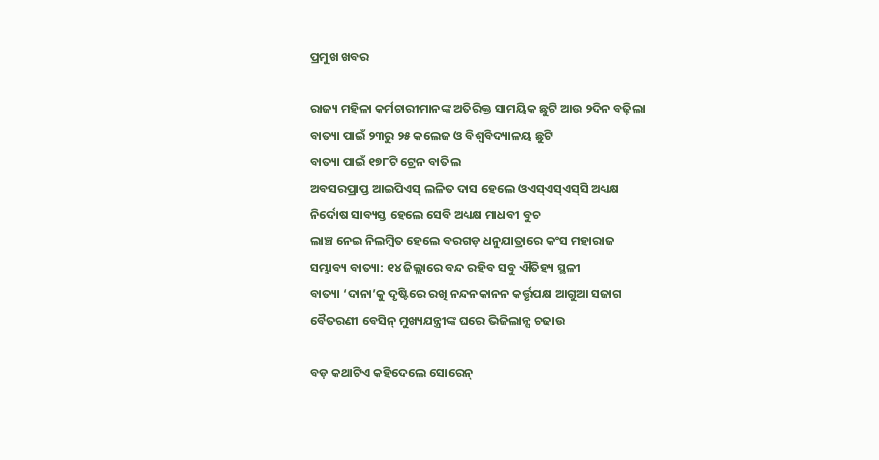ପ୍ରମୁଖ ଖବର

ରାଜ୍ୟ ମହିଳା କର୍ମଚାରୀମାନଙ୍କ ଅତିରିକ୍ତ ସାମୟିକ ଛୁଟି ଆଉ ୨ଦିନ ବଢ଼ିଲା
ବାତ୍ୟା ପାଇଁ ୨୩ରୁ ୨୫ କଲେଜ ଓ ବିଶ୍ୱବିଦ୍ୟାଳୟ ଛୁଟି
ବାତ୍ୟା ପାଇଁ ୧୭୮ଟି ଟ୍ରେନ ବାତିଲ
ଅବସରପ୍ରାପ୍ତ ଆଇପିଏସ୍‌ ଲଳିତ ଦାସ ହେଲେ ଓଏସ୍‌ଏସ୍‌ଏସ୍‌ସି ଅଧ୍ୟକ୍ଷ
ନିର୍ଦୋଷ ସାବ୍ୟସ୍ତ ହେଲେ ସେବି ଅଧ୍ୟକ୍ଷ ମାଧବୀ ବୁଚ
ଲାଞ୍ଚ ନେଇ ନିଲମ୍ବିତ ହେଲେ ବରଗଡ଼ ଧନୁଯାତ୍ରାରେ କଂସ ମହାରାଜ
ସମ୍ଭାବ୍ୟ ବାତ୍ୟା: ୧୪ ଜିଲ୍ଲାରେ ବନ୍ଦ ରହିବ ସବୁ ଐତିହ୍ୟ ସ୍ଥଳୀ
ବାତ୍ୟା ‘ଦାନା’କୁ ଦୃଷ୍ଟିରେ ରଖି ନନ୍ଦନକାନନ କର୍ତ୍ତୃପକ୍ଷ ଆଗୁଆ ସଜାଗ
ବୈତରଣୀ ବେସିନ୍ ମୁଖ୍ୟଯନ୍ତ୍ରୀଙ୍କ ଘରେ ଭିଜିଲାନ୍ସ ଚଢାଉ

ବଡ଼ କଥାଟିଏ କହିଦେଲେ ସୋରେନ୍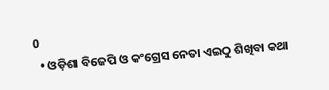0
  • ଓଡ଼ିଶା ବିଜେପି ଓ କଂଗ୍ରେସ ନେତା ଏଇଠୁ ଶିଖିବା କଥା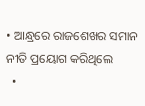• ଆନ୍ଧ୍ରରେ ରାଜଶେଖର ସମାନ ନୀତି ପ୍ରୟୋଗ କରିଥିଲେ
  •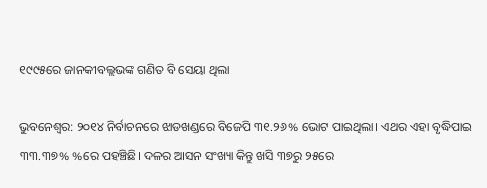୧୯୯୫ରେ ଜାନକୀବଲ୍ଲଭଙ୍କ ଗଣିତ ବି ସେୟା ଥିଲା

ଭୁବନେଶ୍ବର: ୨୦୧୪ ନିର୍ବାଚନରେ ଝାଡଖଣ୍ଡରେ ବିଜେପି ୩୧.୨୬% ଭୋଟ ପାଇଥିଲା। ଏଥର ଏହା ବୃଦ୍ଧିପାଇ ୩୩.୩୭% %ରେ ପହଞ୍ଚିଛି। ଦଳର ଆସନ ସଂଖ୍ୟା କିନ୍ତୁ ଖସି ୩୭ରୁ ୨୫ରେ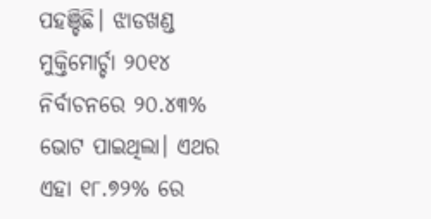ପହଞ୍ଚିଛି। ଝାଡଖଣ୍ଡ ମୁକ୍ତିମୋର୍ଚ୍ଚା ୨୦୧୪ ନିର୍ବାଚନରେ ୨୦.୪୩% ଭୋଟ ପାଇଥିଲା। ଏଥର ଏହା ୧୮.୭୨% ରେ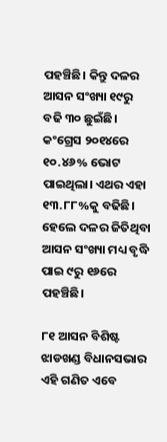ପହଞ୍ଚିଛି। କିନ୍ତୁ ଦଳର ଆସନ ସଂଖ୍ୟା ୧୯ରୁ ବଢି ୩୦ ଛୁଇଁଛି। କଂଗ୍ରେସ ୨୦୧୪ରେ ୧୦.୪୬% ଭୋଟ ପାଇଥିଲା। ଏଥର ଏହା ୧୩.୮୮%କୁ ବଢିଛି। ହେଲେ ଦଳର ଜିତିଥିବା ଆସନ ସଂଖ୍ୟା ମଧ୍ୟ ବୃଦ୍ଧି ପାଇ ୯ରୁ ୧୬ରେ ପହଞ୍ଚିଛି।

୮୧ ଆସନ ବିଶିଷ୍ଟ ଝାଡଖଣ୍ଡ ବିଧାନସଭାର ଏହି ଗଣିତ ଏବେ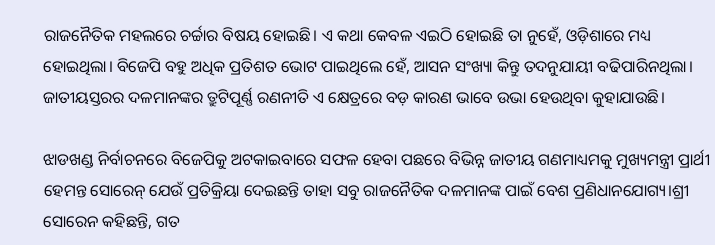ରାଜନୈତିକ ମହଲରେ ଚର୍ଚ୍ଚାର ବିଷୟ ହୋଇଛି। ଏ କଥା କେବଳ ଏଇଠି ହୋଇଛି ତା ନୁହେଁ, ଓଡ଼ିଶାରେ ମଧ୍ୟ ହୋଇଥିଲା। ବିଜେପି ବହୁ ଅଧିକ ପ୍ରତିଶତ ଭୋଟ ପାଇଥିଲେ ହେଁ, ଆସନ ସଂଖ୍ୟା କିନ୍ତୁ ତଦନୁଯାୟୀ ବଢିପାରିନଥିଲା। ଜାତୀୟସ୍ତରର ଦଳମାନଙ୍କର ତ୍ରୁଟିପୂର୍ଣ୍ଣ ରଣନୀତି ଏ କ୍ଷେତ୍ରରେ ବଡ଼ କାରଣ ଭାବେ ଉଭା ହେଉଥିବା କୁହାଯାଉଛି।

ଝାଡଖଣ୍ଡ ନିର୍ବାଚନରେ ବିଜେପିକୁ ଅଟକାଇବାରେ ସଫଳ ହେବା ପଛରେ ବିଭିନ୍ନ ଜାତୀୟ ଗଣମାଧ୍ୟମକୁ ମୁଖ୍ୟମନ୍ତ୍ରୀ ପ୍ରାର୍ଥୀ ହେମନ୍ତ ସୋରେନ୍ ଯେଉଁ ପ୍ରତିକ୍ରିୟା ଦେଇଛନ୍ତି ତାହା ସବୁ ରାଜନୈତିକ ଦଳମାନଙ୍କ ପାଇଁ ବେଶ ପ୍ରଣିଧାନଯୋଗ୍ୟ।ଶ୍ରୀ ସୋରେନ କହିଛନ୍ତି, ଗତ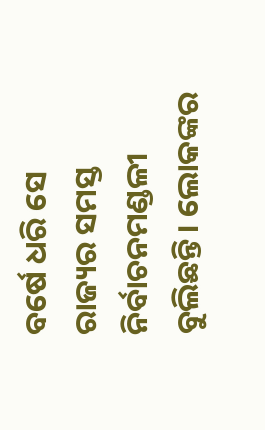ବର୍ଷେ ଧରି ସେ ରାଜ୍ୟର ସମସ୍ତ ନିର୍ବାଚନମଣ୍ଡଳୀ ବୁଲିଛନ୍ତି। ଲୋକଙ୍କର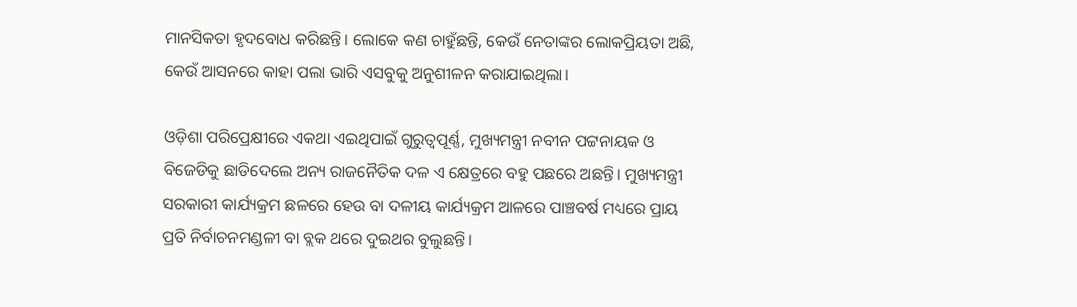ମାନସିକତା ହୃଦବୋଧ କରିଛନ୍ତି। ଲୋକେ କଣ ଚାହୁଁଛନ୍ତି, କେଉଁ ନେତାଙ୍କର ଲୋକପ୍ରିୟତା ଅଛି, କେଉଁ ଆସନରେ କାହା ପଲା ଭାରି ଏସବୁକୁ ଅନୁଶୀଳନ କରାଯାଇଥିଲା।

ଓଡ଼ିଶା ପରିପ୍ରେକ୍ଷୀରେ ଏକଥା ଏଇଥିପାଇଁ ଗୁରୁତ୍ବପୂର୍ଣ୍ଣ, ମୁଖ୍ୟମନ୍ତ୍ରୀ ନବୀନ ପଟ୍ଟନାୟକ ଓ ବିଜେଡିକୁ ଛାଡିଦେଲେ ଅନ୍ୟ ରାଜନୈତିକ ଦଳ ଏ କ୍ଷେତ୍ରରେ ବହୁ ପଛରେ ଅଛନ୍ତି। ମୁଖ୍ୟମନ୍ତ୍ରୀ ସରକାରୀ କାର୍ଯ୍ୟକ୍ରମ ଛଳରେ ହେଉ ବା ଦଳୀୟ କାର୍ଯ୍ୟକ୍ରମ ଆଳରେ ପାଞ୍ଚବର୍ଷ ମଧ୍ୟରେ ପ୍ରାୟ ପ୍ରତି ନିର୍ବାଚନମଣ୍ଡଳୀ ବା ବ୍ଲକ ଥରେ ଦୁଇଥର ବୁଲୁଛନ୍ତି।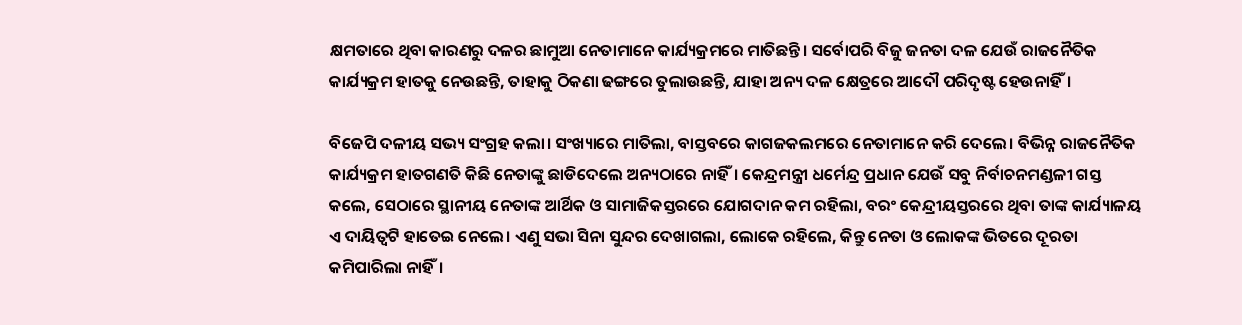କ୍ଷମତାରେ ଥିବା କାରଣରୁ ଦଳର ଛାମୁଆ ନେତାମାନେ କାର୍ଯ୍ୟକ୍ରମରେ ମାତିଛନ୍ତି। ସର୍ବୋପରି ବିଜୁ ଜନତା ଦଳ ଯେଉଁ ରାଜନୈତିକ କାର୍ଯ୍ୟକ୍ରମ ହାତକୁ ନେଉଛନ୍ତି, ତାହାକୁ ଠିକଣା ଢଙ୍ଗରେ ତୁଲାଉଛନ୍ତି, ଯାହା ଅନ୍ୟ ଦଳ କ୍ଷେତ୍ରରେ ଆଦୌ ପରିଦୃଷ୍ଟ ହେଉନାହିଁ।

ବିଜେପି ଦଳୀୟ ସଭ୍ୟ ସଂଗ୍ରହ କଲା। ସଂଖ୍ୟାରେ ମାତିଲା, ବାସ୍ତବରେ କାଗଜକଲମରେ ନେତାମାନେ କରି ଦେଲେ। ବିଭିନ୍ନ ରାଜନୈତିକ କାର୍ଯ୍ୟକ୍ରମ ହାତଗଣତି କିଛି ନେତାଙ୍କୁ ଛାଡିଦେଲେ ଅନ୍ୟଠାରେ ନାହିଁ। କେନ୍ଦ୍ରମନ୍ତ୍ରୀ ଧର୍ମେନ୍ଦ୍ର ପ୍ରଧାନ ଯେଉଁ ସବୁ ନିର୍ବାଚନମଣ୍ଡଳୀ ଗସ୍ତ କଲେ, ସେଠାରେ ସ୍ଥାନୀୟ ନେତାଙ୍କ ଆର୍ଥିକ ଓ ସାମାଜିକସ୍ତରରେ ଯୋଗଦାନ କମ ରହିଲା, ବରଂ କେନ୍ଦ୍ରୀୟସ୍ତରରେ ଥିବା ତାଙ୍କ କାର୍ଯ୍ୟାଳୟ ଏ ଦାୟିତ୍ବଟି ହାତେଇ ନେଲେ। ଏଣୁ ସଭା ସିନା ସୁନ୍ଦର ଦେଖାଗଲା, ଲୋକେ ରହିଲେ, କିନ୍ତୁ ନେତା ଓ ଲୋକଙ୍କ ଭିତରେ ଦୂରତା କମିପାରିଲା ନାହିଁ।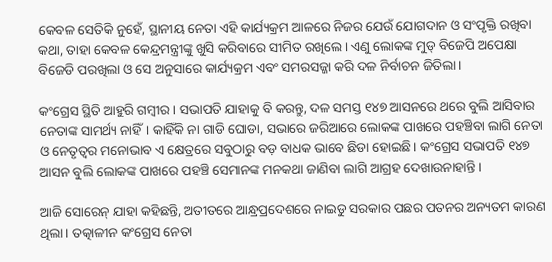କେବଳ ସେତିକି ନୁହେଁ, ସ୍ଥାନୀୟ ନେତା ଏହି କାର୍ଯ୍ୟକ୍ରମ ଆଳରେ ନିଜର ଯେଉଁ ଯୋଗଦାନ ଓ ସଂପୃକ୍ତି ରଖିବା କଥା, ତାହା କେବଳ କେନ୍ଦ୍ରମନ୍ତ୍ରୀଙ୍କୁ ଖୁସି କରିବାରେ ସୀମିତ ରଖିଲେ। ଏଣୁ ଲୋକଙ୍କ ମୁଡ୍ ବିଜେପି ଅପେକ୍ଷା ବିଜେଡି ପରଖିଲା ଓ ସେ ଅନୁସାରେ କାର୍ଯ୍ୟକ୍ରମ ଏବଂ ସମରସଜ୍ଜା କରି ଦଳ ନିର୍ବାଚନ ଜିତିଲା।

କଂଗ୍ରେସ ସ୍ଥିତି ଆହୁରି ଗମ୍ବୀର। ସଭାପତି ଯାହାକୁ ବି କରନ୍ତୁ, ଦଳ ସମସ୍ତ ୧୪୭ ଆସନରେ ଥରେ ବୁଲି ଆସିବାର ନେତାଙ୍କ ସାମର୍ଥ୍ୟ ନାହିଁ। କାହିଁକି ନା ଗାଡି ଘୋଡା, ସଭାରେ ଜରିଆରେ ଲୋକଙ୍କ ପାଖରେ ପହଞ୍ଚିବା ଲାଗି ନେତା ଓ ନେତୃତ୍ବର ମନୋଭାବ ଏ କ୍ଷେତ୍ରରେ ସବୁଠାରୁ ବଡ଼ ବାଧକ ଭାବେ ଛିଡା ହୋଇଛି। କଂଗ୍ରେସ ସଭାପତି ୧୪୭ ଆସନ ବୁଲି ଲୋକଙ୍କ ପାଖରେ ପହଞ୍ଚି ସେମାନଙ୍କ ମନକଥା ଜାଣିବା ଲାଗି ଆଗ୍ରହ ଦେଖାଉନାହାନ୍ତି।

ଆଜି ସୋରେନ୍ ଯାହା କହିଛନ୍ତି, ଅତୀତରେ ଆନ୍ଧ୍ରପ୍ରଦେଶରେ ନାଇଡୁ ସରକାର ପଛର ପତନର ଅନ୍ୟତମ କାରଣ ଥିଲା। ତତ୍କାଳୀନ କଂଗ୍ରେସ ନେତା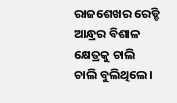ରାଜଶେଖର ରେଡ୍ଡି ଆନ୍ଧ୍ରର ବିଶାଳ କ୍ଷେତ୍ରକୁ ଚାଲି ଚାଲି ବୁଲିଥିଲେ।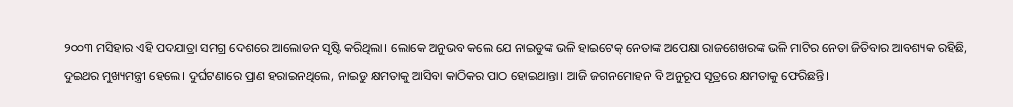୨୦୦୩ ମସିହାର ଏହି ପଦଯାତ୍ରା ସମଗ୍ର ଦେଶରେ ଆଲୋଡନ ସୃଷ୍ଟି କରିଥିଲା। ଲୋକେ ଅନୁଭବ କଲେ ଯେ ନାଇଡୁଙ୍କ ଭଳି ହାଇଟେକ୍ ନେତାଙ୍କ ଅପେକ୍ଷା ରାଜଶେଖରଙ୍କ ଭଳି ମାଟିର ନେତା ଜିତିବାର ଆବଶ୍ୟକ ରହିଛି, ଦୁଇଥର ମୁଖ୍ୟମନ୍ତ୍ରୀ ହେଲେ। ଦୁର୍ଘଟଣାରେ ପ୍ରାଣ ହରାଇନଥିଲେ, ନାଇଡୁ କ୍ଷମତାକୁ ଆସିବା କାଠିକର ପାଠ ହୋଇଥାନ୍ତା। ଆଜି ଜଗନମୋହନ ବି ଅନୁରୂପ ସୂତ୍ରରେ କ୍ଷମତାକୁ ଫେରିଛନ୍ତି।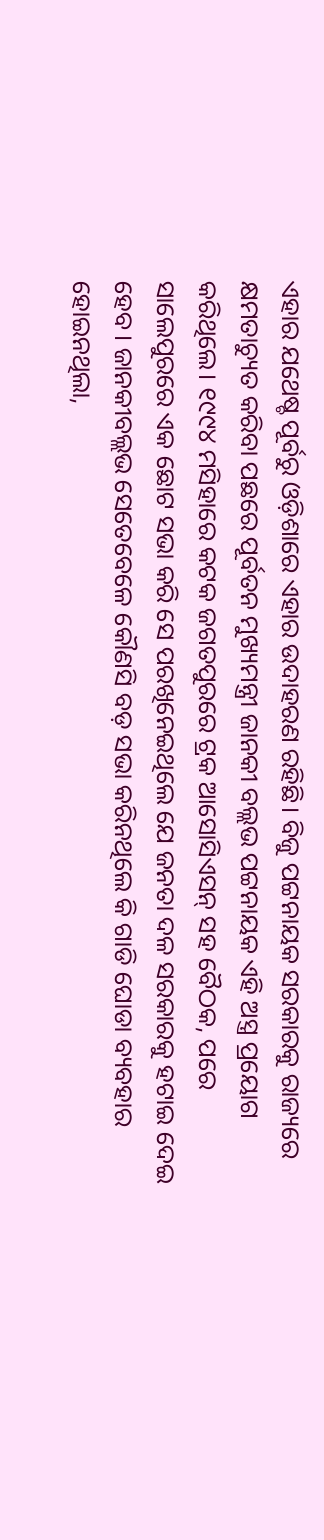ଏହାର ଯଥେଷ୍ଚ ପୂର୍ବରୁ ଓଡ଼ିଶାରେ ଏହାର ଉଦାହରଣ ରହିଛି। ବିଜୁ ପଟ୍ଟନାୟକ ସରକାରକୁ ରାଜ୍ୟରେ କ୍ଷମତାଚ୍ୟୁତ କରିବା ପଛରେ ପୂର୍ବତନ ମୁଖ୍ୟମନ୍ତ୍ରୀ ଜାନକୀ ବଲ୍ଲଭ ପଟ୍ଟନାୟକ ଏହି ଅସ୍ତ୍ର ପ୍ରୟୋଗ କରିଥିଲେ। ୧୯୯୪ ମସିହାରେ କଟକ ଜଗତପୁରରେ ଟ୍ରକ ଆସୋସିଏସନ୍ ସହ ବୈଠକ, ପରେ ସାଲେପୁରରେ ଏକ ଛୋଟ ସଭା କରି ସେ ପରଖିନେଇଥିଲେ ଯେ ଜନତା ଦଳ ସରକାରକୁ ହଟାଇ ଦେଇ ହେବ। ଜାନକୀବଲ୍ଲଭ ସେତେବେଳେ କୌଣସି ବଡ଼ ସଭା କରିନଥିଲେ କି ଗାଡି ଘୋଡା ବ୍ୟବହାର ହୋଇନଥିଲା,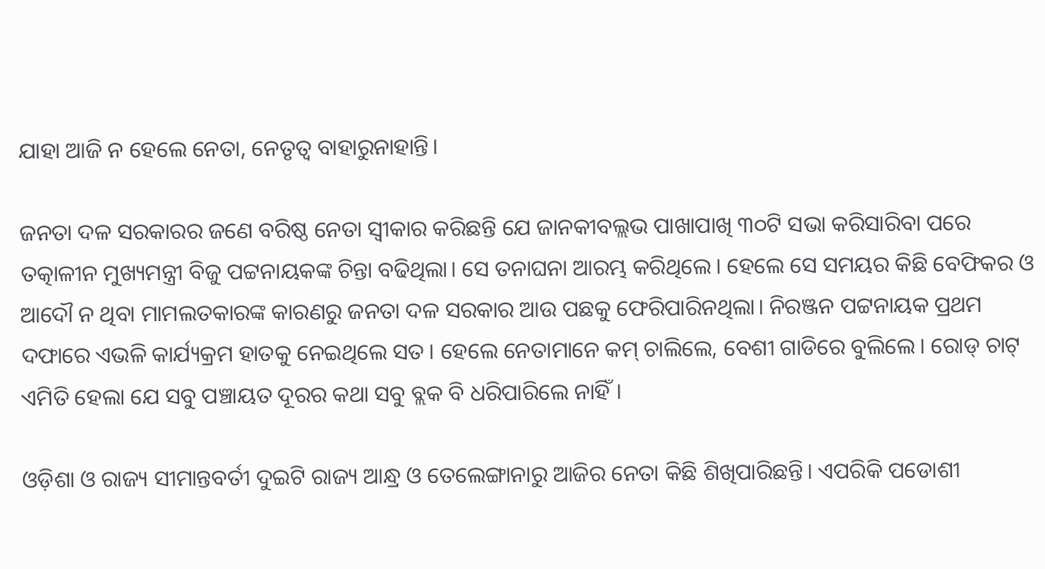ଯାହା ଆଜି ନ ହେଲେ ନେତା, ନେତୃତ୍ବ ବାହାରୁନାହାନ୍ତି।

ଜନତା ଦଳ ସରକାରର ଜଣେ ବରିଷ୍ଠ ନେତା ସ୍ବୀକାର କରିଛନ୍ତି ଯେ ଜାନକୀବଲ୍ଲଭ ପାଖାପାଖି ୩୦ଟି ସଭା କରିସାରିବା ପରେ ତତ୍କାଳୀନ ମୁଖ୍ୟମନ୍ତ୍ରୀ ବିଜୁ ପଟ୍ଟନାୟକଙ୍କ ଚିନ୍ତା ବଢିଥିଲା। ସେ ତନାଘନା ଆରମ୍ଭ କରିଥିଲେ। ହେଲେ ସେ ସମୟର କିଛି ବେଫିକର ଓ ଆଦୌ ନ ଥିବା ମାମଲତକାରଙ୍କ କାରଣରୁ ଜନତା ଦଳ ସରକାର ଆଉ ପଛକୁ ଫେରିପାରିନଥିଲା। ନିରଞ୍ଜନ ପଟ୍ଟନାୟକ ପ୍ରଥମ ଦଫାରେ ଏଭଳି କାର୍ଯ୍ୟକ୍ରମ ହାତକୁ ନେଇଥିଲେ ସତ। ହେଲେ ନେତାମାନେ କମ୍ ଚାଲିଲେ, ବେଶୀ ଗାଡିରେ ବୁଲିଲେ। ରୋଡ୍ ଚାଟ୍ ଏମିତି ହେଲା ଯେ ସବୁ ପଞ୍ଚାୟତ ଦୂରର କଥା ସବୁ ବ୍ଲକ ବି ଧରିପାରିଲେ ନାହିଁ।

ଓଡ଼ିଶା ଓ ରାଜ୍ୟ ସୀମାନ୍ତବର୍ତୀ ଦୁଇଟି ରାଜ୍ୟ ଆନ୍ଧ୍ର ଓ ତେଲେଙ୍ଗାନାରୁ ଆଜିର ନେତା କିଛି ଶିଖିପାରିଛନ୍ତି। ଏପରିକି ପଡୋଶୀ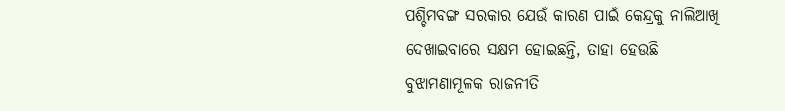ପଶ୍ଚିମବଙ୍ଗ ସରକାର ଯେଉଁ କାରଣ ପାଇଁ କେନ୍ଦ୍ରକୁ ନାଲିଆଖି ଦେଖାଇବାରେ ସକ୍ଷମ ହୋଇଛନ୍ତି, ତାହା ହେଉଛି ବୁଝାମଣାମୂଳକ ରାଜନୀତି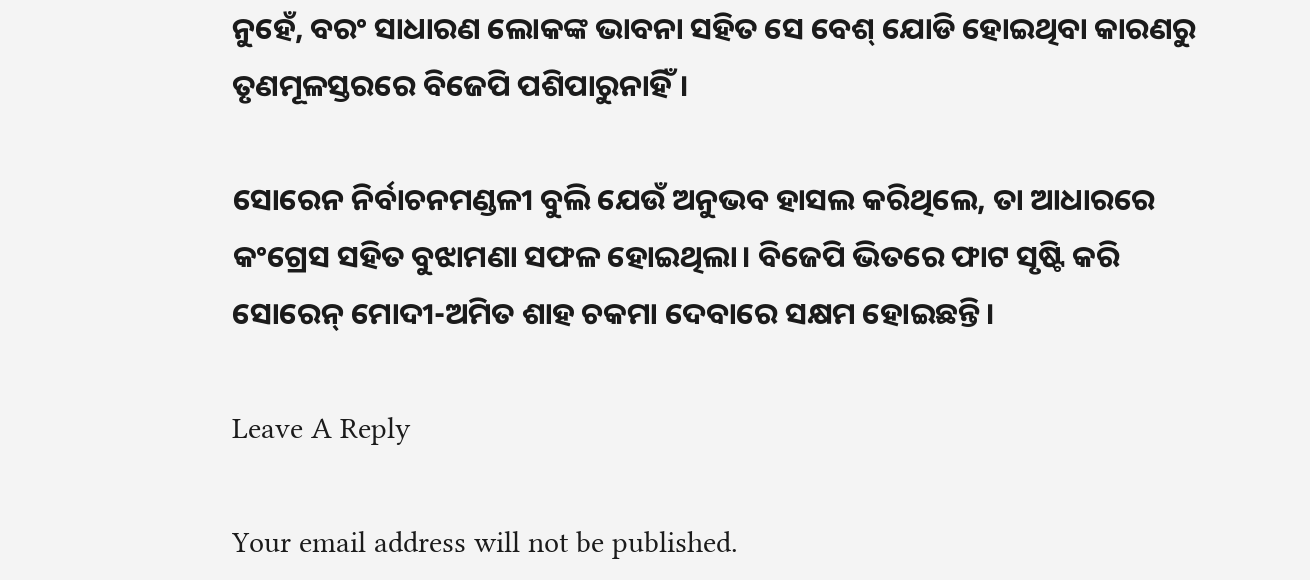ନୁହେଁ, ବରଂ ସାଧାରଣ ଲୋକଙ୍କ ଭାବନା ସହିତ ସେ ବେଶ୍ ଯୋଡି ହୋଇଥିବା କାରଣରୁ ତୃଣମୂଳସ୍ତରରେ ବିଜେପି ପଶିପାରୁନାହିଁ।

ସୋରେନ ନିର୍ବାଚନମଣ୍ଡଳୀ ବୁଲି ଯେଉଁ ଅନୁଭବ ହାସଲ କରିଥିଲେ, ତା ଆଧାରରେ କଂଗ୍ରେସ ସହିତ ବୁଝାମଣା ସଫଳ ହୋଇଥିଲା। ବିଜେପି ଭିତରେ ଫାଟ ସୃଷ୍ଟି କରି ସୋରେନ୍ ମୋଦୀ-ଅମିତ ଶାହ ଚକମା ଦେବାରେ ସକ୍ଷମ ହୋଇଛନ୍ତି।

Leave A Reply

Your email address will not be published.